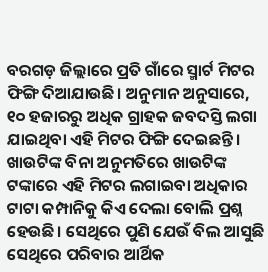ବରଗଡ଼ ଜିଲ୍ଲାରେ ପ୍ରତି ଗାଁରେ ସ୍ମାର୍ଟ ମିଟର ଫିଙ୍ଗି ଦିଆଯାଉଛି। ଅନୁମାନ ଅନୁସାରେ, ୧୦ ହଜାରରୁ ଅଧିକ ଗ୍ରାହକ ଜବଦସ୍ତି ଲଗା ଯାଇଥିବା ଏହି ମିଟର ଫିଙ୍ଗି ଦେଇଛନ୍ତି। ଖାଉଟିଙ୍କ ବିନା ଅନୁମତିରେ ଖାଉଟିଙ୍କ ଟଙ୍କାରେ ଏହି ମିଟର ଲଗାଇବା ଅଧିକାର ଟାଟା କମ୍ପାନିକୁ କିଏ ଦେଲା ବୋଲି ପ୍ରଶ୍ନ ହେଉଛି। ସେଥିରେ ପୁଣି ଯେଉଁ ବିଲ ଆସୁଛି ସେଥିରେ ପରିବାର ଆର୍ଥିକ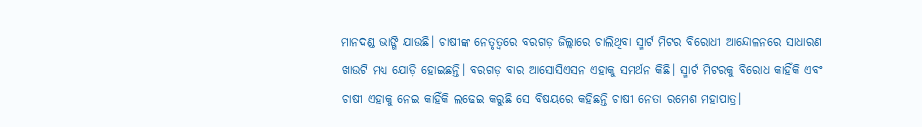ମାନଦଣ୍ଡ ଭାଙ୍ଗି ଯାଉଛି। ଚାଷୀଙ୍କ ନେତୃତ୍ବରେ ବରଗଡ଼ ଜିଲ୍ଲାରେ ଚାଲିଥିବା ସ୍ମାର୍ଟ ମିଟର ବିରୋଧୀ ଆନ୍ଦୋଳନରେ ସାଧାରଣ ଖାଉଟି ମଧ୍ୟ ଯୋଡ଼ି ହୋଇଛନ୍ତି। ବରଗଡ଼ ବାର ଆସୋସିଏସନ ଏହାକୁ ସମର୍ଥନ କିଛି। ସ୍ମାର୍ଟ ମିଟରକୁ ବିରୋଧ କାହିଁକି ଏବଂ ଚାଷୀ ଏହାକୁ ନେଇ କାହିଁକି ଲଢେଇ କରୁଛି ସେ ବିଷୟରେ କହିଛନ୍ତି ଚାଷୀ ନେତା ରମେଶ ମହାପାତ୍ର।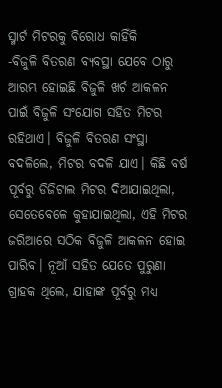ସ୍ମାର୍ଟ ମିଟରକୁ ବିରୋଧ କାହିଁକି
-ବିଜୁଳି ବିତରଣ ବ୍ୟବସ୍ଥା ଯେବେ ଠାରୁ ଆରମ୍ଭ ହୋଇଛି ବିଜୁଳି ଖର୍ଚ ଆକଳନ ପାଇଁ ବିଜୁଳି ସଂଯୋଗ ସହିତ ମିଟର ରହିଥାଏ। ବିଜୁଳି ବିତରଣ ସଂସ୍ଥା ବଦଳିଲେ, ମିଟର ବଦଳି ଯାଏ। କିଛି ବର୍ଷ ପୂର୍ବରୁ ଡିଜିଟାଲ ମିଟର ଦିଆଯାଇଥିଲା, ସେତେବେଳେ କୁହାଯାଇଥିଲା, ଏହି ମିଟର ଜରିଆରେ ସଠିକ ବିଜୁଳି ଆକଳନ ହୋଇ ପାରିବ। ନୂଆଁ ସହିତ ଯେତେ ପୁରୁଣା ଗ୍ରାହକ ଥିଲେ, ଯାହାଙ୍କ ପୂର୍ବରୁ ମଧ୍ୟ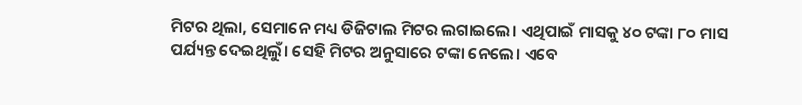ମିଟର ଥିଲା, ସେମାନେ ମଧ୍ୟ ଡିଜିଟାଲ ମିଟର ଲଗାଇଲେ। ଏଥିପାଇଁ ମାସକୁ ୪୦ ଟଙ୍କା ୮୦ ମାସ ପର୍ଯ୍ୟନ୍ତ ଦେଇଥିଲୁଁ। ସେହି ମିଟର ଅନୁସାରେ ଟଙ୍କା ନେଲେ। ଏବେ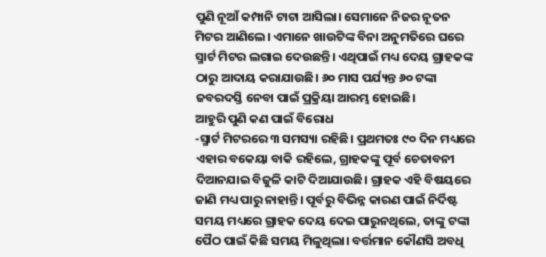ପୁଣି ନୂଆଁ କମ୍ପାନି ଟାଟା ଆସିଲା। ସେମାନେ ନିଜର ନୂତନ ମିଟର ଆଣିଲେ। ଏମାନେ ଖାଉଟିଙ୍କ ବିନା ଅନୁମତିରେ ଘରେ ସ୍ମାର୍ଟ ମିଟର ଲଗାଇ ଦେଉଛନ୍ତି। ଏଥିପାଇଁ ମଧ୍ୟ ଦେୟ ଗ୍ରାହକଙ୍କ ଠାରୁ ଆଦାୟ କରାଯାଉଛି। ୬୦ ମାସ ପର୍ଯ୍ୟନ୍ତ ୬୦ ଟଙ୍କା ଜବରଦସ୍ତି ନେବା ପାଇଁ ପ୍ରକ୍ରିୟା ଆରମ୍ଭ ହୋଇଛି।
ଆହୁରି ପୁଣି କଣ ପାଇଁ ବିରୋଧ
-ସ୍ମାର୍ଟ ମିଟରରେ ୩ ସମସ୍ୟା ରହିଛି। ପ୍ରଥମତଃ ୯୦ ଦିନ ମଧ୍ୟରେ ଏହାର ବକେୟା ବାକି ରହିଲେ, ଗ୍ରାହକଙ୍କୁ ପୂର୍ବ ଚେତାବନୀ ଦିଆନଯାଇ ବିଜୁଳି କାଟି ଦିଆଯାଉଛି। ଗ୍ରାହକ ଏହି ବିଷୟରେ ଜାଣି ମଧ୍ୟ ପାରୁ ନାହାନ୍ତି। ପୂର୍ବରୁ ବିଭିନ୍ନ କାରଣ ପାଇଁ ନିର୍ଦିଷ୍ଟ ସମୟ ମଧ୍ୟରେ ଗ୍ରାହକ ଦେୟ ଦେଇ ପାରୁନଥିଲେ, ତାଙ୍କୁ ଟଙ୍କା ପୈଠ ପାଇଁ କିଛି ସମୟ ମିଳୁଥିଲା। ବର୍ତ୍ତମାନ କୌଣସି ଅବଧି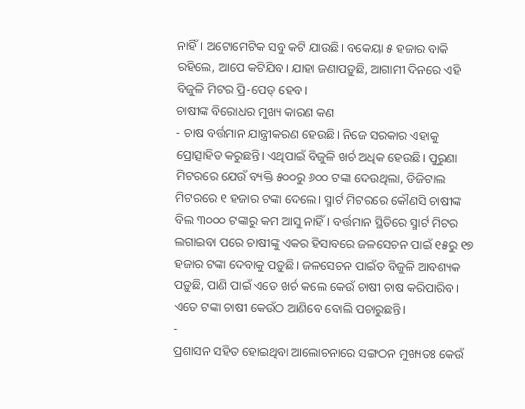ନାହିଁ। ଅଟୋମେଟିକ ସବୁ କଟି ଯାଉଛି। ବକେୟା ୫ ହଜାର ବାକି ରହିଲେ, ଆପେ କଟିଯିବ। ଯାହା ଜଣାପଡ଼ୁଛି, ଆଗାମୀ ଦିନରେ ଏହି ବିଜୁଳି ମିଟର ପ୍ରି-ପେଡ୍ ହେବ।
ଚାଷୀଙ୍କ ବିରୋଧର ମୁଖ୍ୟ କାରଣ କଣ
- ଚାଷ ବର୍ତ୍ତମାନ ଯାନ୍ତ୍ରୀକରଣ ହେଉଛି। ନିଜେ ସରକାର ଏହାକୁ ପ୍ରୋତ୍ସାହିତ କରୁଛନ୍ତି। ଏଥିପାଇଁ ବିଜୁଳି ଖର୍ଚ ଅଧିକ ହେଉଛି। ପୁରୁଣା ମିଟରରେ ଯେଉଁ ବ୍ୟକ୍ତି ୫୦୦ରୁ ୬୦୦ ଟଙ୍କା ଦେଉଥିଲା, ଡିଜିଟାଲ ମିଟରରେ ୧ ହଜାର ଟଙ୍କା ଦେଲେ। ସ୍ମାର୍ଟ ମିଟରରେ କୌଣସି ଚାଷୀଙ୍କ ବିଲ ୩୦୦୦ ଟଙ୍କାରୁ କମ ଆସୁ ନାହିଁ। ବର୍ତ୍ତମାନ ସ୍ଥିତିରେ ସ୍ମାର୍ଟ ମିଟର ଲଗାଇବା ପରେ ଚାଷୀଙ୍କୁ ଏକର ହିସାବରେ ଜଳସେଚନ ପାଇଁ ୧୫ରୁ ୧୭ ହଜାର ଟଙ୍କା ଦେବାକୁ ପଡ଼ୁଛି। ଜଳସେଚନ ପାଇଁତ ବିଜୁଳି ଆବଶ୍ୟକ ପଡ଼ୁଛି, ପାଣି ପାଇଁ ଏତେ ଖର୍ଚ କଲେ କେଉଁ ଚାଷୀ ଚାଷ କରିପାରିବ। ଏତେ ଟଙ୍କା ଚାଷୀ କେଉଁଠ ଆଣିବେ ବୋଲି ପଚାରୁଛନ୍ତି।
-
ପ୍ରଶାସନ ସହିତ ହୋଇଥିବା ଆଲୋଚନାରେ ସଙ୍ଗଠନ ମୁଖ୍ୟତଃ କେଉଁ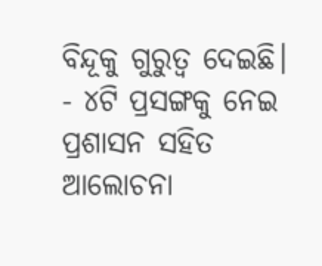ବିନ୍ଦୂକୁ ଗୁରୁତ୍ବ ଦେଇଛି।
- ୪ଟି ପ୍ରସଙ୍ଗକୁ ନେଇ ପ୍ରଶାସନ ସହିତ ଆଲୋଚନା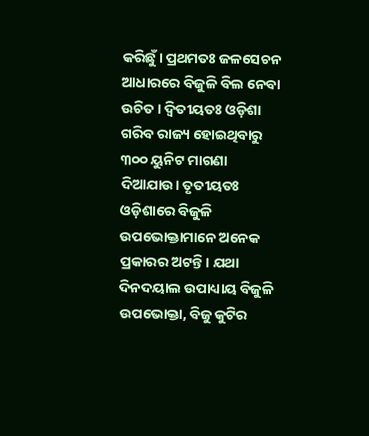କରିଛୁଁ। ପ୍ରଥମତଃ ଜଳସେଚନ ଆଧାରରେ ବିଜୁଳି ବିଲ ନେବା ଉଚିତ। ଦ୍ବିତୀୟତଃ ଓଡ଼ିଶା ଗରିବ ରାଜ୍ୟ ହୋଇଥିବାରୁ ୩୦୦ ୟୁନିଟ ମାଗଣା ଦିଆଯାଉ। ତୃତୀୟତଃ ଓଡ଼ିଶାରେ ବିଜୁଳି ଉପଭୋକ୍ତାମାନେ ଅନେକ ପ୍ରକାରର ଅଟନ୍ତି। ଯଥା ଦିନଦୟାଲ ଉପାଧ୍ୟାୟ ବିଜୁଳି ଉପଭୋକ୍ତା, ବିଜୁ କୁଟିର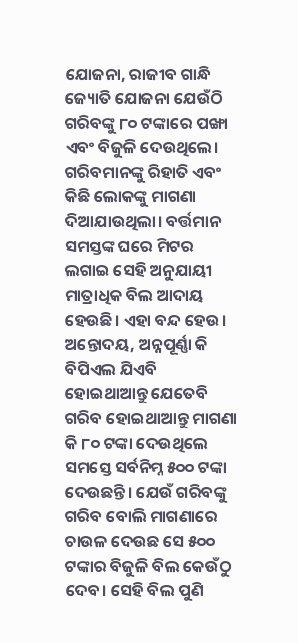ଯୋଜନା, ରାଜୀବ ଗାନ୍ଧି ଜ୍ୟୋତି ଯୋଜନା ଯେଉଁଠି ଗରିବଙ୍କୁ ୮୦ ଟଙ୍କାରେ ପଙ୍ଖା ଏବଂ ବିଜୁଳି ଦେଉଥିଲେ। ଗରିବମାନଙ୍କୁ ରିହାତି ଏବଂ କିଛି ଲୋକଙ୍କୁ ମାଗଣା ଦିଆଯାଉଥିଲା। ବର୍ତ୍ତମାନ ସମସ୍ତଙ୍କ ଘରେ ମିଟର ଲଗାଇ ସେହି ଅନୁଯାୟୀ ମାତ୍ରାଧିକ ବିଲ ଆଦାୟ ହେଉଛି। ଏହା ବନ୍ଦ ହେଉ। ଅନ୍ତୋଦୟ, ଅନ୍ନପୂର୍ଣ୍ଣା କି ବିପିଏଲ ଯିଏବି ହୋଇଥାଆନ୍ତୁ ଯେତେବି ଗରିବ ହୋଇଥାଆନ୍ତୁ ମାଗଣା କି ୮୦ ଟଙ୍କା ଦେଉଥିଲେ ସମସ୍ତେ ସର୍ବନିମ୍ନ ୫୦୦ ଟଙ୍କା ଦେଉଛନ୍ତି। ଯେଉଁ ଗରିବଙ୍କୁ ଗରିବ ବୋଲି ମାଗଣାରେ ଚାଉଳ ଦେଉଛ ସେ ୫୦୦ ଟଙ୍କାର ବିଜୁଳି ବିଲ କେଉଁଠୁ ଦେବ। ସେହି ବିଲ ପୁଣି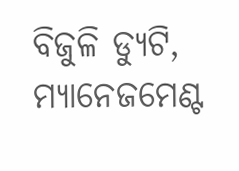ବିଜୁଳି ଡ୍ୟୁଟି, ମ୍ୟାନେଜମେଣ୍ଟ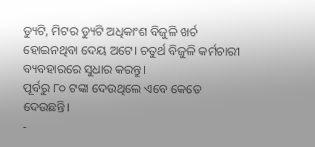ଡ୍ୟୁଟି, ମିଟର ଡ୍ୟୁଟି ଅଧିକାଂଶ ବିଜୁଳି ଖର୍ଚ ହୋଇନଥିବା ଦେୟ ଅଟେ। ଚତୁର୍ଥ ବିଜୁଳି କର୍ମଚାରୀ ବ୍ୟବହାରରେ ସୁଧାର କରନ୍ତୁ।
ପୂର୍ବରୁ ୮୦ ଟଙ୍କା ଦେଉଥିଲେ ଏବେ କେତେ ଦେଉଛନ୍ତି।
-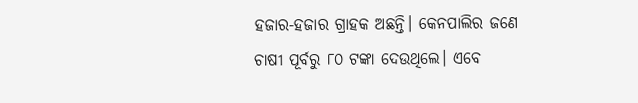ହଜାର-ହଜାର ଗ୍ରାହକ ଅଛନ୍ତି। କେନପାଲିର ଜଣେ ଚାଷୀ ପୂର୍ବରୁ ୮୦ ଟଙ୍କା ଦେଉଥିଲେ। ଏବେ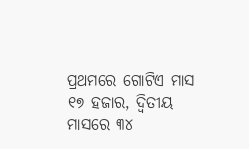ପ୍ରଥମରେ ଗୋଟିଏ ମାସ ୧୭ ହଜାର, ଦ୍ବିତୀୟ ମାସରେ ୩୪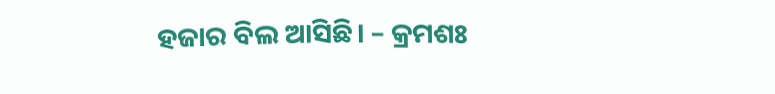ହଜାର ବିଲ ଆସିଛି। – କ୍ରମଶଃ